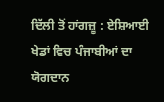ਦਿੱਲੀ ਤੋਂ ਹਾਂਗਜ਼ੂ : ਏਸ਼ਿਆਈ ਖੇਡਾਂ ਵਿਚ ਪੰਜਾਬੀਆਂ ਦਾ ਯੋਗਦਾਨ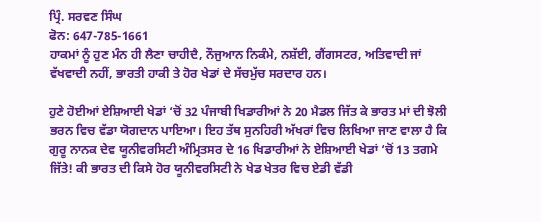ਪ੍ਰਿੰ. ਸਰਵਣ ਸਿੰਘ
ਫੋਨ: 647-785-1661
ਹਾਕਮਾਂ ਨੂੰ ਹੁਣ ਮੰਨ ਹੀ ਲੈਣਾ ਚਾਹੀਦੈ, ਨੌਜੁਆਨ ਨਿਕੰਮੇ, ਨਸ਼ੱਈ, ਗੈਂਗਸਟਰ, ਅਤਿਵਾਦੀ ਜਾਂ ਵੱਖਵਾਦੀ ਨਹੀਂ, ਭਾਰਤੀ ਹਾਕੀ ਤੇ ਹੋਰ ਖੇਡਾਂ ਦੇ ਸੱਚਮੁੱਚ ਸਰਦਾਰ ਹਨ।

ਹੁਣੇ ਹੋਈਆਂ ਏਸ਼ਿਆਈ ਖੇਡਾਂ ‘ਚੋਂ 32 ਪੰਜਾਬੀ ਖਿਡਾਰੀਆਂ ਨੇ 20 ਮੈਡਲ ਜਿੱਤ ਕੇ ਭਾਰਤ ਮਾਂ ਦੀ ਝੋਲੀ ਭਰਨ ਵਿਚ ਵੱਡਾ ਯੋਗਦਾਨ ਪਾਇਆ। ਇਹ ਤੱਥ ਸੁਨਹਿਰੀ ਅੱਖਰਾਂ ਵਿਚ ਲਿਖਿਆ ਜਾਣ ਵਾਲਾ ਹੈ ਕਿ ਗੁਰੂ ਨਾਨਕ ਦੇਵ ਯੂਨੀਵਰਸਿਟੀ ਅੰਮ੍ਰਿਤਸਰ ਦੇ 16 ਖਿਡਾਰੀਆਂ ਨੇ ਏਸ਼ਿਆਈ ਖੇਡਾਂ ‘ਚੋਂ 13 ਤਗਮੇ ਜਿੱਤੇ! ਕੀ ਭਾਰਤ ਦੀ ਕਿਸੇ ਹੋਰ ਯੂਨੀਵਰਸਿਟੀ ਨੇ ਖੇਡ ਖੇਤਰ ਵਿਚ ਏਡੀ ਵੱਡੀ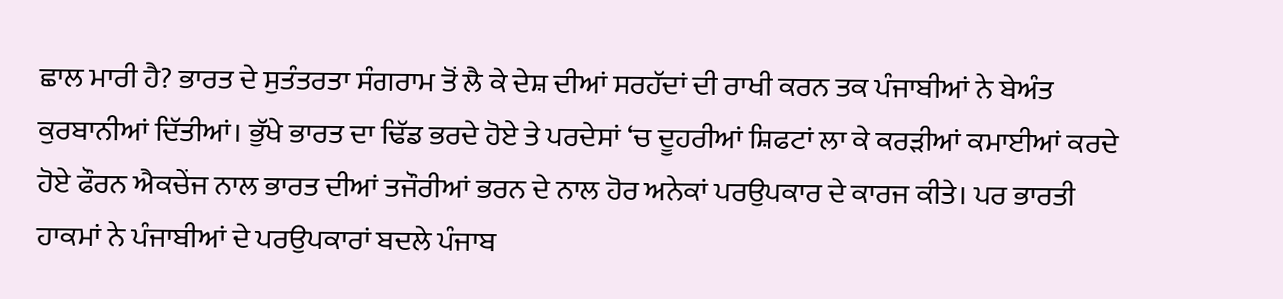ਛਾਲ ਮਾਰੀ ਹੈ? ਭਾਰਤ ਦੇ ਸੁਤੰਤਰਤਾ ਸੰਗਰਾਮ ਤੋਂ ਲੈ ਕੇ ਦੇਸ਼ ਦੀਆਂ ਸਰਹੱਦਾਂ ਦੀ ਰਾਖੀ ਕਰਨ ਤਕ ਪੰਜਾਬੀਆਂ ਨੇ ਬੇਅੰਤ ਕੁਰਬਾਨੀਆਂ ਦਿੱਤੀਆਂ। ਭੁੱਖੇ ਭਾਰਤ ਦਾ ਢਿੱਡ ਭਰਦੇ ਹੋਏ ਤੇ ਪਰਦੇਸਾਂ ‘ਚ ਦੂਹਰੀਆਂ ਸ਼ਿਫਟਾਂ ਲਾ ਕੇ ਕਰੜੀਆਂ ਕਮਾਈਆਂ ਕਰਦੇ ਹੋਏ ਫੌਰਨ ਐਕਚੇਂਜ ਨਾਲ ਭਾਰਤ ਦੀਆਂ ਤਜੌਰੀਆਂ ਭਰਨ ਦੇ ਨਾਲ ਹੋਰ ਅਨੇਕਾਂ ਪਰਉਪਕਾਰ ਦੇ ਕਾਰਜ ਕੀਤੇ। ਪਰ ਭਾਰਤੀ ਹਾਕਮਾਂ ਨੇ ਪੰਜਾਬੀਆਂ ਦੇ ਪਰਉਪਕਾਰਾਂ ਬਦਲੇ ਪੰਜਾਬ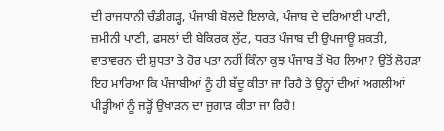ਦੀ ਰਾਜਧਾਨੀ ਚੰਡੀਗੜ੍ਹ, ਪੰਜਾਬੀ ਬੋਲਦੇ ਇਲਾਕੇ, ਪੰਜਾਬ ਦੇ ਦਰਿਆਈ ਪਾਣੀ, ਜ਼ਮੀਨੀ ਪਾਣੀ, ਫਸਲਾਂ ਦੀ ਬੇਕਿਰਕ ਲੁੱਟ, ਧਰਤ ਪੰਜਾਬ ਦੀ ਉਪਜਾਊ ਸ਼ਕਤੀ, ਵਾਤਾਵਰਨ ਦੀ ਸ਼ੁਧਤਾ ਤੇ ਹੋਰ ਪਤਾ ਨਹੀਂ ਕਿੰਨਾ ਕੁਝ ਪੰਜਾਬ ਤੋਂ ਖੋਹ ਲਿਆ? ਉਤੋਂ ਲੋਹੜਾ ਇਹ ਮਾਰਿਆ ਕਿ ਪੰਜਾਬੀਆਂ ਨੂੰ ਹੀ ਬੱਦੂ ਕੀਤਾ ਜਾ ਰਿਹੈ ਤੇ ਉਨ੍ਹਾਂ ਦੀਆਂ ਅਗਲੀਆਂ ਪੀੜ੍ਹੀਆਂ ਨੂੰ ਜੜ੍ਹੋਂ ਉਖਾੜਨ ਦਾ ਜੁਗਾੜ ਕੀਤਾ ਜਾ ਰਿਹੈ!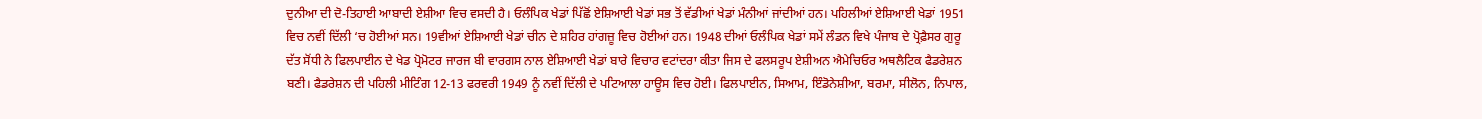ਦੁਨੀਆ ਦੀ ਦੋ-ਤਿਹਾਈ ਆਬਾਦੀ ਏਸ਼ੀਆ ਵਿਚ ਵਸਦੀ ਹੈ। ਓਲੰਪਿਕ ਖੇਡਾਂ ਪਿੱਛੋਂ ਏਸ਼ਿਆਈ ਖੇਡਾਂ ਸਭ ਤੋਂ ਵੱਡੀਆਂ ਖੇਡਾਂ ਮੰਨੀਆਂ ਜਾਂਦੀਆਂ ਹਨ। ਪਹਿਲੀਆਂ ਏਸ਼ਿਆਈ ਖੇਡਾਂ 1951 ਵਿਚ ਨਵੀਂ ਦਿੱਲੀ ‘ਚ ਹੋਈਆਂ ਸਨ। 19ਵੀਆਂ ਏਸ਼ਿਆਈ ਖੇਡਾਂ ਚੀਨ ਦੇ ਸ਼ਹਿਰ ਹਾਂਗਜ਼ੂ ਵਿਚ ਹੋਈਆਂ ਹਨ। 1948 ਦੀਆਂ ਓਲੰਪਿਕ ਖੇਡਾਂ ਸਮੇਂ ਲੰਡਨ ਵਿਖੇ ਪੰਜਾਬ ਦੇ ਪ੍ਰੋਫ਼ੈਸਰ ਗੁਰੂ ਦੱਤ ਸੋਂਧੀ ਨੇ ਫਿਲਪਾਈਨ ਦੇ ਖੇਡ ਪ੍ਰੋਮੋਟਰ ਜਾਰਜ ਬੀ ਵਾਰਗਸ ਨਾਲ ਏਸ਼ਿਆਈ ਖੇਡਾਂ ਬਾਰੇ ਵਿਚਾਰ ਵਟਾਂਦਰਾ ਕੀਤਾ ਜਿਸ ਦੇ ਫਲਸਰੂਪ ਏਸ਼ੀਅਨ ਐਮੇਚਿਓਰ ਅਥਲੈਟਿਕ ਫੈਡਰੇਸ਼ਨ ਬਣੀ। ਫੈਡਰੇਸ਼ਨ ਦੀ ਪਹਿਲੀ ਮੀਟਿੰਗ 12-13 ਫਰਵਰੀ 1949 ਨੂੰ ਨਵੀਂ ਦਿੱਲੀ ਦੇ ਪਟਿਆਲਾ ਹਾਊਸ ਵਿਚ ਹੋਈ। ਫਿਲਪਾਈਨ, ਸਿਆਮ, ਇੰਡੋਨੇਸ਼ੀਆ, ਬਰਮਾ, ਸੀਲੋਨ, ਨਿਪਾਲ,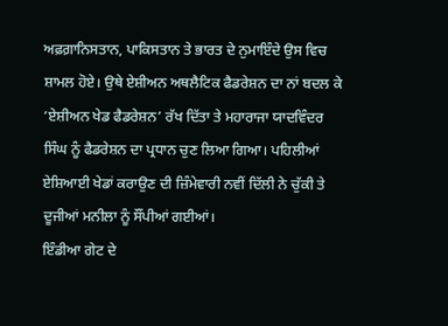ਅਫ਼ਗ਼ਾਨਿਸਤਾਨ, ਪਾਕਿਸਤਾਨ ਤੇ ਭਾਰਤ ਦੇ ਨੁਮਾਇੰਦੇ ਉਸ ਵਿਚ ਸ਼ਾਮਲ ਹੋਏ। ਉਥੇ ਏਸ਼ੀਅਨ ਅਥਲੈਟਿਕ ਫੈਡਰੇਸ਼ਨ ਦਾ ਨਾਂ ਬਦਲ ਕੇ ‘ਏਸ਼ੀਅਨ ਖੇਡ ਫੈਡਰੇਸ਼ਨ’ ਰੱਖ ਦਿੱਤਾ ਤੇ ਮਹਾਰਾਜਾ ਯਾਦਵਿੰਦਰ ਸਿੰਘ ਨੂੰ ਫੈਡਰੇਸ਼ਨ ਦਾ ਪ੍ਰਧਾਨ ਚੁਣ ਲਿਆ ਗਿਆ। ਪਹਿਲੀਆਂ ਏਸ਼ਿਆਈ ਖੇਡਾਂ ਕਰਾਉਣ ਦੀ ਜ਼ਿੰਮੇਵਾਰੀ ਨਵੀਂ ਦਿੱਲੀ ਨੇ ਚੁੱਕੀ ਤੇ ਦੂਜੀਆਂ ਮਨੀਲਾ ਨੂੰ ਸੌਂਪੀਆਂ ਗਈਆਂ।
ਇੰਡੀਆ ਗੇਟ ਦੇ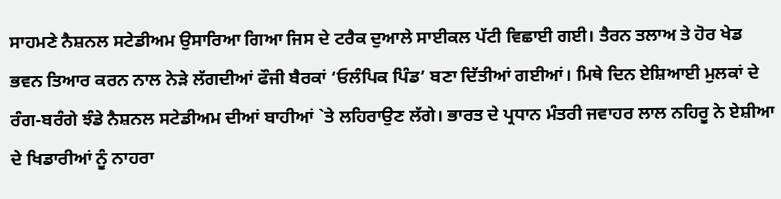ਸਾਹਮਣੇ ਨੈਸ਼ਨਲ ਸਟੇਡੀਅਮ ਉਸਾਰਿਆ ਗਿਆ ਜਿਸ ਦੇ ਟਰੈਕ ਦੁਆਲੇ ਸਾਈਕਲ ਪੱਟੀ ਵਿਛਾਈ ਗਈ। ਤੈਰਨ ਤਲਾਅ ਤੇ ਹੋਰ ਖੇਡ ਭਵਨ ਤਿਆਰ ਕਰਨ ਨਾਲ ਨੇੜੇ ਲੱਗਦੀਆਂ ਫੌਜੀ ਬੈਰਕਾਂ ‘ਓਲੰਪਿਕ ਪਿੰਡ’ ਬਣਾ ਦਿੱਤੀਆਂ ਗਈਆਂ। ਮਿਥੇ ਦਿਨ ਏਸ਼ਿਆਈ ਮੁਲਕਾਂ ਦੇ ਰੰਗ-ਬਰੰਗੇ ਝੰਡੇ ਨੈਸ਼ਨਲ ਸਟੇਡੀਅਮ ਦੀਆਂ ਬਾਹੀਆਂ `ਤੇ ਲਹਿਰਾਉਣ ਲੱਗੇ। ਭਾਰਤ ਦੇ ਪ੍ਰਧਾਨ ਮੰਤਰੀ ਜਵਾਹਰ ਲਾਲ ਨਹਿਰੂ ਨੇ ਏਸ਼ੀਆ ਦੇ ਖਿਡਾਰੀਆਂ ਨੂੰ ਨਾਹਰਾ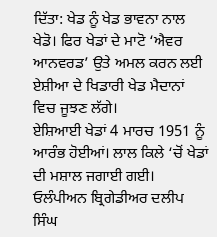ਦਿੱਤਾ: ਖੇਡ ਨੂੰ ਖੇਡ ਭਾਵਨਾ ਨਾਲ ਖੇਡੋ। ਫਿਰ ਖੇਡਾਂ ਦੇ ਮਾਟੋ ‘ਐਵਰ ਆਨਵਰਡ’ ਉਤੇ ਅਮਲ ਕਰਨ ਲਈ ਏਸ਼ੀਆ ਦੇ ਖਿਡਾਰੀ ਖੇਡ ਮੈਦਾਨਾਂ ਵਿਚ ਜੂਝਣ ਲੱਗੇ।
ਏਸ਼ਿਆਈ ਖੇਡਾਂ 4 ਮਾਰਚ 1951 ਨੂੰ ਆਰੰਭ ਹੋਈਆਂ। ਲਾਲ ਕਿਲੇ ‘ਚੋਂ ਖੇਡਾਂ ਦੀ ਮਸ਼ਾਲ ਜਗਾਈ ਗਈ। ਓਲੰਪੀਅਨ ਬ੍ਰਿਗੇਡੀਅਰ ਦਲੀਪ ਸਿੰਘ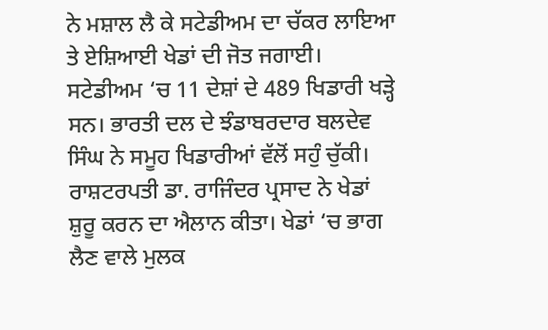ਨੇ ਮਸ਼ਾਲ ਲੈ ਕੇ ਸਟੇਡੀਅਮ ਦਾ ਚੱਕਰ ਲਾਇਆ ਤੇ ਏਸ਼ਿਆਈ ਖੇਡਾਂ ਦੀ ਜੋਤ ਜਗਾਈ। ਸਟੇਡੀਅਮ ‘ਚ 11 ਦੇਸ਼ਾਂ ਦੇ 489 ਖਿਡਾਰੀ ਖੜ੍ਹੇ ਸਨ। ਭਾਰਤੀ ਦਲ ਦੇ ਝੰਡਾਬਰਦਾਰ ਬਲਦੇਵ ਸਿੰਘ ਨੇ ਸਮੂਹ ਖਿਡਾਰੀਆਂ ਵੱਲੋਂ ਸਹੁੰ ਚੁੱਕੀ। ਰਾਸ਼ਟਰਪਤੀ ਡਾ. ਰਾਜਿੰਦਰ ਪ੍ਰਸਾਦ ਨੇ ਖੇਡਾਂ ਸ਼ੁਰੂ ਕਰਨ ਦਾ ਐਲਾਨ ਕੀਤਾ। ਖੇਡਾਂ ‘ਚ ਭਾਗ ਲੈਣ ਵਾਲੇ ਮੁਲਕ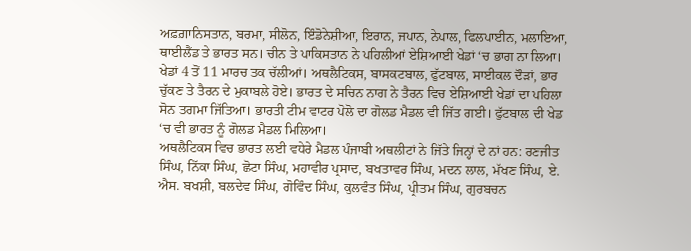ਅਫ਼ਗ਼ਾਨਿਸਤਾਨ, ਬਰਮਾ, ਸੀਲੋਨ, ਇੰਡੋਨੇਸ਼ੀਆ, ਇਰਾਨ, ਜਪਾਨ, ਨੇਪਾਲ, ਫਿਲਪਾਈਨ, ਮਲਾਇਆ, ਥਾਈਲੈਂਡ ਤੇ ਭਾਰਤ ਸਨ। ਚੀਨ ਤੇ ਪਾਕਿਸਤਾਨ ਨੇ ਪਹਿਲੀਆਂ ਏਸ਼ਿਆਈ ਖੇਡਾਂ ‘ਚ ਭਾਗ ਨਾ ਲਿਆ। ਖੇਡਾਂ 4 ਤੋਂ 11 ਮਾਰਚ ਤਕ ਚੱਲੀਆਂ। ਅਥਲੈਟਿਕਸ, ਬਾਸਕਟਬਾਲ, ਫੁੱਟਬਾਲ, ਸਾਈਕਲ ਦੌੜਾਂ, ਭਾਰ ਚੁੱਕਣ ਤੇ ਤੈਰਨ ਦੇ ਮੁਕਾਬਲੇ ਹੋਏ। ਭਾਰਤ ਦੇ ਸਚਿਨ ਨਾਗ ਨੇ ਤੈਰਨ ਵਿਚ ਏਸ਼ਿਆਈ ਖੇਡਾਂ ਦਾ ਪਹਿਲਾ ਸੋਨ ਤਗਮਾ ਜਿੱਤਿਆ। ਭਾਰਤੀ ਟੀਮ ਵਾਟਰ ਪੋਲੋ ਦਾ ਗੋਲਡ ਮੈਡਲ ਵੀ ਜਿੱਤ ਗਈ। ਫੁੱਟਬਾਲ ਦੀ ਖੇਡ ‘ਚ ਵੀ ਭਾਰਤ ਨੂੰ ਗੋਲਡ ਮੈਡਲ ਮਿਲਿਆ।
ਅਥਲੈਟਿਕਸ ਵਿਚ ਭਾਰਤ ਲਈ ਵਧੇਰੇ ਮੈਡਲ ਪੰਜਾਬੀ ਅਥਲੀਟਾਂ ਨੇ ਜਿੱਤੇ ਜਿਨ੍ਹਾਂ ਦੇ ਨਾਂ ਹਨ: ਰਣਜੀਤ ਸਿੰਘ, ਨਿੱਕਾ ਸਿੰਘ, ਛੋਟਾ ਸਿੰਘ, ਮਹਾਵੀਰ ਪ੍ਰਸਾਦ, ਬਖਤਾਵਰ ਸਿੰਘ, ਮਦਨ ਲਾਲ, ਮੱਖਣ ਸਿੰਘ, ਏ. ਐਸ. ਬਖਸ਼ੀ, ਬਲਦੇਵ ਸਿੰਘ, ਗੋਵਿੰਦ ਸਿੰਘ, ਕੁਲਵੰਤ ਸਿੰਘ, ਪ੍ਰੀਤਮ ਸਿੰਘ, ਗੁਰਬਚਨ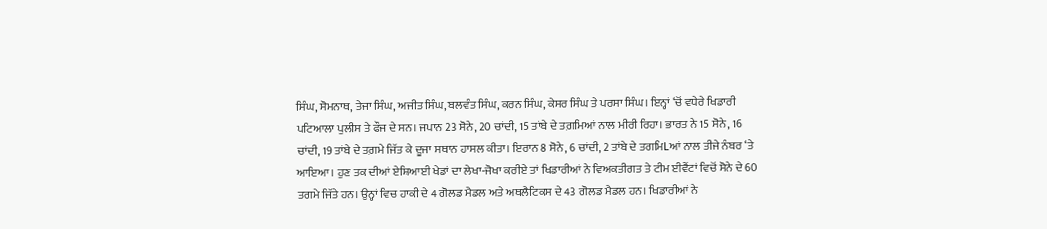ਸਿੰਘ, ਸੋਮਨਾਥ, ਤੇਜਾ ਸਿੰਘ, ਅਜੀਤ ਸਿੰਘ, ਬਲਵੰਤ ਸਿੰਘ, ਕਰਨ ਸਿੰਘ, ਕੇਸਰ ਸਿੰਘ ਤੇ ਪਰਸਾ ਸਿੰਘ। ਇਨ੍ਹਾਂ ‘ਚੋਂ ਵਧੇਰੇ ਖਿਡਾਰੀ ਪਟਿਆਲਾ ਪੁਲੀਸ ਤੇ ਫੌਜ ਦੇ ਸਨ। ਜਪਾਨ 23 ਸੋਨੇ, 20 ਚਾਂਦੀ, 15 ਤਾਂਬੇ ਦੇ ਤਗ਼ਮਿਆਂ ਨਾਲ ਮੀਰੀ ਰਿਹਾ। ਭਾਰਤ ਨੇ 15 ਸੋਨੇ, 16 ਚਾਂਦੀ, 19 ਤਾਂਬੇ ਦੇ ਤਗ਼ਮੇ ਜਿੱਤ ਕੇ ਦੂਜਾ ਸਥਾਨ ਹਾਸਲ ਕੀਤਾ। ਇਰਾਨ 8 ਸੋਨੇ, 6 ਚਾਂਦੀ, 2 ਤਾਂਬੇ ਦੇ ਤਗਮਿLਆਂ ਨਾਲ ਤੀਜੇ ਨੰਬਰ ‘ਤੇ ਆਇਆ। ਹੁਣ ਤਕ ਦੀਆਂ ਏਸ਼ਿਆਈ ਖੇਡਾਂ ਦਾ ਲੇਖਾ-ਜੋਖਾ ਕਰੀਏ ਤਾਂ ਖਿਡਾਰੀਆਂ ਨੇ ਵਿਅਕਤੀਗਤ ਤੇ ਟੀਮ ਈਵੈਂਟਾਂ ਵਿਚੋਂ ਸੋਨੇ ਦੇ 60 ਤਗਮੇ ਜਿੱਤੇ ਹਨ। ਉਨ੍ਹਾਂ ਵਿਚ ਹਾਕੀ ਦੇ 4 ਗੋਲਡ ਮੈਡਲ ਅਤੇ ਅਥਲੈਟਿਕਸ ਦੇ 43 ਗੋਲਡ ਮੈਡਲ ਹਨ। ਖਿਡਾਰੀਆਂ ਨੇ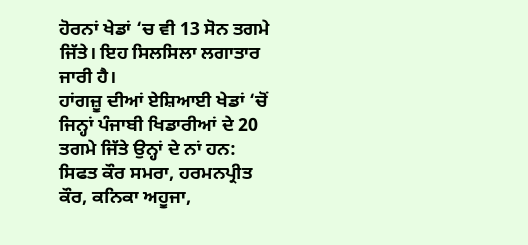ਹੋਰਨਾਂ ਖੇਡਾਂ ‘ਚ ਵੀ 13 ਸੋਨ ਤਗਮੇ ਜਿੱਤੇ। ਇਹ ਸਿਲਸਿਲਾ ਲਗਾਤਾਰ ਜਾਰੀ ਹੈ।
ਹਾਂਗਜ਼ੂ ਦੀਆਂ ਏਸ਼ਿਆਈ ਖੇਡਾਂ ‘ਚੋਂ ਜਿਨ੍ਹਾਂ ਪੰਜਾਬੀ ਖਿਡਾਰੀਆਂ ਦੇ 20 ਤਗਮੇ ਜਿੱਤੇ ਉਨ੍ਹਾਂ ਦੇ ਨਾਂ ਹਨ: ਸਿਫਤ ਕੌਰ ਸਮਰਾ, ਹਰਮਨਪ੍ਰੀਤ ਕੌਰ, ਕਨਿਕਾ ਅਹੂਜਾ,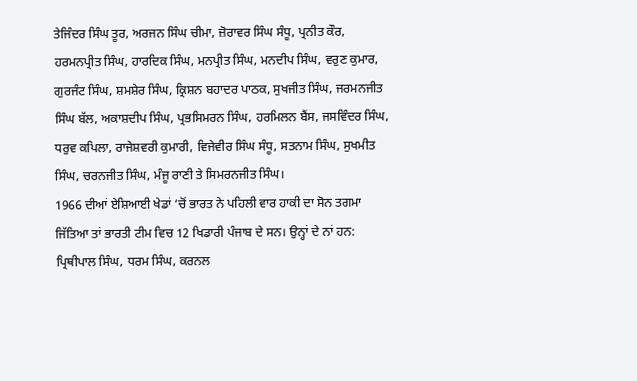ਤੇਜਿੰਦਰ ਸਿੰਘ ਤੂਰ, ਅਰਜਨ ਸਿੰਘ ਚੀਮਾ, ਜ਼ੋਰਾਵਰ ਸਿੰਘ ਸੰਧੂ, ਪ੍ਰਨੀਤ ਕੌਰ, ਹਰਮਨਪ੍ਰੀਤ ਸਿੰਘ, ਹਾਰਦਿਕ ਸਿੰਘ, ਮਨਪ੍ਰੀਤ ਸਿੰਘ, ਮਨਦੀਪ ਸਿੰਘ, ਵਰੁਣ ਕੁਮਾਰ, ਗੁਰਜੰਟ ਸਿੰਘ, ਸ਼ਮਸ਼ੇਰ ਸਿੰਘ, ਕ੍ਰਿਸ਼ਨ ਬਹਾਦਰ ਪਾਠਕ, ਸੁਖਜੀਤ ਸਿੰਘ, ਜਰਮਨਜੀਤ ਸਿੰਘ ਬੱਲ, ਅਕਾਸ਼ਦੀਪ ਸਿੰਘ, ਪ੍ਰਭਸਿਮਰਨ ਸਿੰਘ, ਹਰਮਿਲਨ ਬੈਂਸ, ਜਸਵਿੰਦਰ ਸਿੰਘ, ਧਰੁਵ ਕਪਿਲਾ, ਰਾਜੇਸ਼ਵਰੀ ਕੁਮਾਰੀ, ਵਿਜੇਵੀਰ ਸਿੰਘ ਸੰਧੂ, ਸਤਨਾਮ ਸਿੰਘ, ਸੁਖਮੀਤ ਸਿੰਘ, ਚਰਨਜੀਤ ਸਿੰਘ, ਮੰਜੂ ਰਾਣੀ ਤੇ ਸਿਮਰਨਜੀਤ ਸਿੰਘ।
1966 ਦੀਆਂ ਏਸ਼ਿਆਈ ਖੇਡਾਂ ‘ਚੋਂ ਭਾਰਤ ਨੇ ਪਹਿਲੀ ਵਾਰ ਹਾਕੀ ਦਾ ਸੋਨ ਤਗਮਾ ਜਿੱਤਿਆ ਤਾਂ ਭਾਰਤੀ ਟੀਮ ਵਿਚ 12 ਖਿਡਾਰੀ ਪੰਜਾਬ ਦੇ ਸਨ। ਉਨ੍ਹਾਂ ਦੇ ਨਾਂ ਹਨ: ਪ੍ਰਿਥੀਪਾਲ ਸਿੰਘ, ਧਰਮ ਸਿੰਘ, ਕਰਨਲ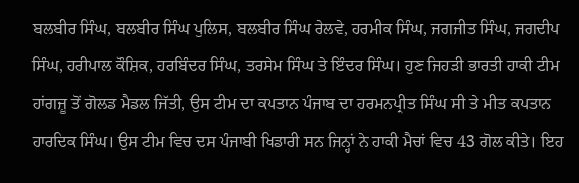ਬਲਬੀਰ ਸਿੰਘ, ਬਲਬੀਰ ਸਿੰਘ ਪੁਲਿਸ, ਬਲਬੀਰ ਸਿੰਘ ਰੇਲਵੇ, ਹਰਮੀਕ ਸਿੰਘ, ਜਗਜੀਤ ਸਿੰਘ, ਜਗਦੀਪ ਸਿੰਘ, ਹਰੀਪਾਲ ਕੌਸ਼ਿਕ, ਹਰਬਿੰਦਰ ਸਿੰਘ, ਤਰਸੇਮ ਸਿੰਘ ਤੇ ਇੰਦਰ ਸਿੰਘ। ਹੁਣ ਜਿਹੜੀ ਭਾਰਤੀ ਹਾਕੀ ਟੀਮ ਹਾਂਗਜ਼ੂ ਤੋਂ ਗੋਲਡ ਮੈਡਲ ਜਿੱਤੀ, ਉਸ ਟੀਮ ਦਾ ਕਪਤਾਨ ਪੰਜਾਬ ਦਾ ਹਰਮਨਪ੍ਰੀਤ ਸਿੰਘ ਸੀ ਤੇ ਮੀਤ ਕਪਤਾਨ ਹਾਰਦਿਕ ਸਿੰਘ। ਉਸ ਟੀਮ ਵਿਚ ਦਸ ਪੰਜਾਬੀ ਖਿਡਾਰੀ ਸਨ ਜਿਨ੍ਹਾਂ ਨੇ ਹਾਕੀ ਮੈਚਾਂ ਵਿਚ 43 ਗੋਲ ਕੀਤੇ। ਇਹ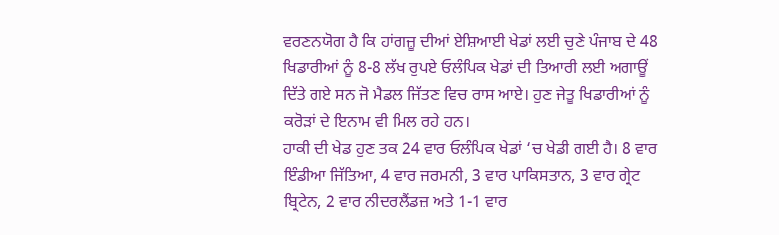ਵਰਣਨਯੋਗ ਹੈ ਕਿ ਹਾਂਗਜ਼ੂ ਦੀਆਂ ਏਸ਼ਿਆਈ ਖੇਡਾਂ ਲਈ ਚੁਣੇ ਪੰਜਾਬ ਦੇ 48 ਖਿਡਾਰੀਆਂ ਨੂੰ 8-8 ਲੱਖ ਰੁਪਏ ਓਲੰਪਿਕ ਖੇਡਾਂ ਦੀ ਤਿਆਰੀ ਲਈ ਅਗਾਊਂ ਦਿੱਤੇ ਗਏ ਸਨ ਜੋ ਮੈਡਲ ਜਿੱਤਣ ਵਿਚ ਰਾਸ ਆਏ। ਹੁਣ ਜੇਤੂ ਖਿਡਾਰੀਆਂ ਨੂੰ ਕਰੋੜਾਂ ਦੇ ਇਨਾਮ ਵੀ ਮਿਲ ਰਹੇ ਹਨ।
ਹਾਕੀ ਦੀ ਖੇਡ ਹੁਣ ਤਕ 24 ਵਾਰ ਓਲੰਪਿਕ ਖੇਡਾਂ ‘ਚ ਖੇਡੀ ਗਈ ਹੈ। 8 ਵਾਰ ਇੰਡੀਆ ਜਿੱਤਿਆ, 4 ਵਾਰ ਜਰਮਨੀ, 3 ਵਾਰ ਪਾਕਿਸਤਾਨ, 3 ਵਾਰ ਗ੍ਰੇਟ ਬ੍ਰਿਟੇਨ, 2 ਵਾਰ ਨੀਦਰਲੈਂਡਜ਼ ਅਤੇ 1-1 ਵਾਰ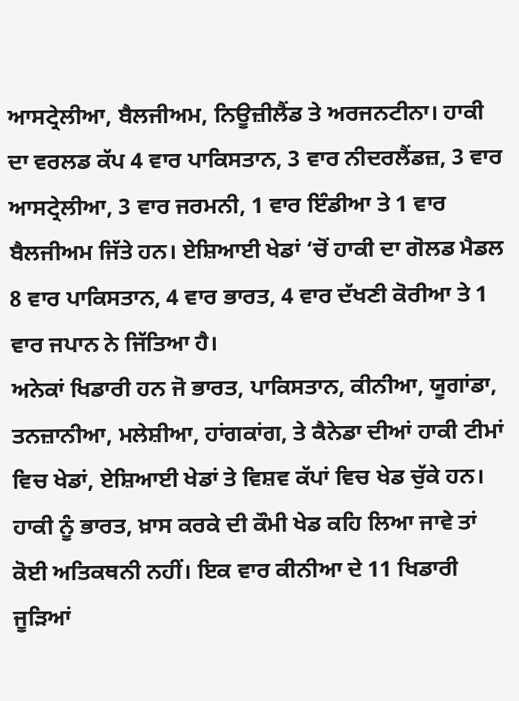ਆਸਟ੍ਰੇਲੀਆ, ਬੈਲਜੀਅਮ, ਨਿਊਜ਼ੀਲੈਂਡ ਤੇ ਅਰਜਨਟੀਨਾ। ਹਾਕੀ ਦਾ ਵਰਲਡ ਕੱਪ 4 ਵਾਰ ਪਾਕਿਸਤਾਨ, 3 ਵਾਰ ਨੀਦਰਲੈਂਡਜ਼, 3 ਵਾਰ ਆਸਟ੍ਰੇਲੀਆ, 3 ਵਾਰ ਜਰਮਨੀ, 1 ਵਾਰ ਇੰਡੀਆ ਤੇ 1 ਵਾਰ ਬੈਲਜੀਅਮ ਜਿੱਤੇ ਹਨ। ਏਸ਼ਿਆਈ ਖੇਡਾਂ ‘ਚੋਂ ਹਾਕੀ ਦਾ ਗੋਲਡ ਮੈਡਲ 8 ਵਾਰ ਪਾਕਿਸਤਾਨ, 4 ਵਾਰ ਭਾਰਤ, 4 ਵਾਰ ਦੱਖਣੀ ਕੋਰੀਆ ਤੇ 1 ਵਾਰ ਜਪਾਨ ਨੇ ਜਿੱਤਿਆ ਹੈ।
ਅਨੇਕਾਂ ਖਿਡਾਰੀ ਹਨ ਜੋ ਭਾਰਤ, ਪਾਕਿਸਤਾਨ, ਕੀਨੀਆ, ਯੂਗਾਂਡਾ, ਤਨਜ਼ਾਨੀਆ, ਮਲੇਸ਼ੀਆ, ਹਾਂਗਕਾਂਗ, ਤੇ ਕੈਨੇਡਾ ਦੀਆਂ ਹਾਕੀ ਟੀਮਾਂ ਵਿਚ ਖੇਡਾਂ, ਏਸ਼ਿਆਈ ਖੇਡਾਂ ਤੇ ਵਿਸ਼ਵ ਕੱਪਾਂ ਵਿਚ ਖੇਡ ਚੁੱਕੇ ਹਨ। ਹਾਕੀ ਨੂੰ ਭਾਰਤ, ਖ਼ਾਸ ਕਰਕੇ ਦੀ ਕੌਮੀ ਖੇਡ ਕਹਿ ਲਿਆ ਜਾਵੇ ਤਾਂ ਕੋਈ ਅਤਿਕਥਨੀ ਨਹੀਂ। ਇਕ ਵਾਰ ਕੀਨੀਆ ਦੇ 11 ਖਿਡਾਰੀ ਜੂੜਿਆਂ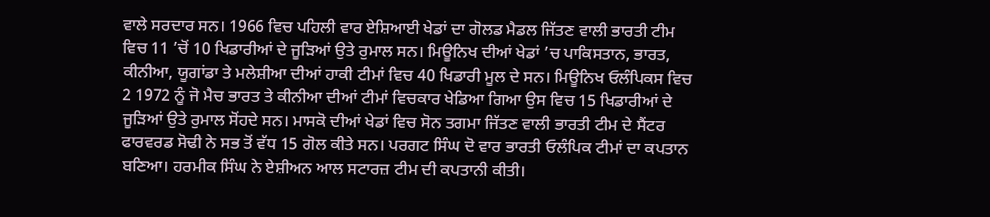ਵਾਲੇ ਸਰਦਾਰ ਸਨ। 1966 ਵਿਚ ਪਹਿਲੀ ਵਾਰ ਏਸ਼ਿਆਈ ਖੇਡਾਂ ਦਾ ਗੋਲਡ ਮੈਡਲ ਜਿੱਤਣ ਵਾਲੀ ਭਾਰਤੀ ਟੀਮ ਵਿਚ 11 ’ਚੋਂ 10 ਖਿਡਾਰੀਆਂ ਦੇ ਜੂੜਿਆਂ ਉਤੇ ਰੁਮਾਲ ਸਨ। ਮਿਊਨਿਖ ਦੀਆਂ ਖੇਡਾਂ ’ਚ ਪਾਕਿਸਤਾਨ, ਭਾਰਤ, ਕੀਨੀਆ, ਯੂਗਾਂਡਾ ਤੇ ਮਲੇਸ਼ੀਆ ਦੀਆਂ ਹਾਕੀ ਟੀਮਾਂ ਵਿਚ 40 ਖਿਡਾਰੀ ਮੂਲ ਦੇ ਸਨ। ਮਿਊਨਿਖ ਓਲੰਪਿਕਸ ਵਿਚ 2 1972 ਨੂੰ ਜੋ ਮੈਚ ਭਾਰਤ ਤੇ ਕੀਨੀਆ ਦੀਆਂ ਟੀਮਾਂ ਵਿਚਕਾਰ ਖੇਡਿਆ ਗਿਆ ਉਸ ਵਿਚ 15 ਖਿਡਾਰੀਆਂ ਦੇ ਜੂੜਿਆਂ ਉਤੇ ਰੁਮਾਲ ਸੋਂਹਦੇ ਸਨ। ਮਾਸਕੋ ਦੀਆਂ ਖੇਡਾਂ ਵਿਚ ਸੋਨ ਤਗਮਾ ਜਿੱਤਣ ਵਾਲੀ ਭਾਰਤੀ ਟੀਮ ਦੇ ਸੈਂਟਰ ਫਾਰਵਰਡ ਸੋਢੀ ਨੇ ਸਭ ਤੋਂ ਵੱਧ 15 ਗੋਲ ਕੀਤੇ ਸਨ। ਪਰਗਟ ਸਿੰਘ ਦੋ ਵਾਰ ਭਾਰਤੀ ਓਲੰਪਿਕ ਟੀਮਾਂ ਦਾ ਕਪਤਾਨ ਬਣਿਆ। ਹਰਮੀਕ ਸਿੰਘ ਨੇ ਏਸ਼ੀਅਨ ਆਲ ਸਟਾਰਜ਼ ਟੀਮ ਦੀ ਕਪਤਾਨੀ ਕੀਤੀ।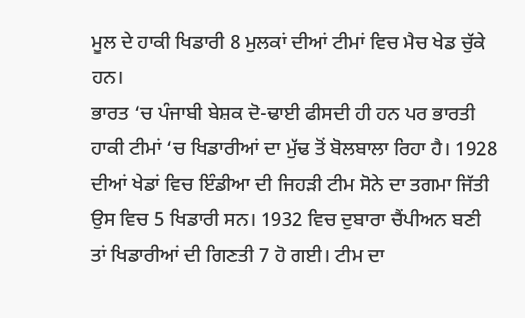ਮੂਲ ਦੇ ਹਾਕੀ ਖਿਡਾਰੀ 8 ਮੁਲਕਾਂ ਦੀਆਂ ਟੀਮਾਂ ਵਿਚ ਮੈਚ ਖੇਡ ਚੁੱਕੇ ਹਨ।
ਭਾਰਤ ‘ਚ ਪੰਜਾਬੀ ਬੇਸ਼ਕ ਦੋ-ਢਾਈ ਫੀਸਦੀ ਹੀ ਹਨ ਪਰ ਭਾਰਤੀ ਹਾਕੀ ਟੀਮਾਂ ‘ਚ ਖਿਡਾਰੀਆਂ ਦਾ ਮੁੱਢ ਤੋਂ ਬੋਲਬਾਲਾ ਰਿਹਾ ਹੈ। 1928 ਦੀਆਂ ਖੇਡਾਂ ਵਿਚ ਇੰਡੀਆ ਦੀ ਜਿਹੜੀ ਟੀਮ ਸੋਨੇ ਦਾ ਤਗਮਾ ਜਿੱਤੀ ਉਸ ਵਿਚ 5 ਖਿਡਾਰੀ ਸਨ। 1932 ਵਿਚ ਦੁਬਾਰਾ ਚੈਂਪੀਅਨ ਬਣੀ ਤਾਂ ਖਿਡਾਰੀਆਂ ਦੀ ਗਿਣਤੀ 7 ਹੋ ਗਈ। ਟੀਮ ਦਾ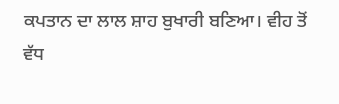ਕਪਤਾਨ ਦਾ ਲਾਲ ਸ਼ਾਹ ਬੁਖਾਰੀ ਬਣਿਆ। ਵੀਹ ਤੋਂ ਵੱਧ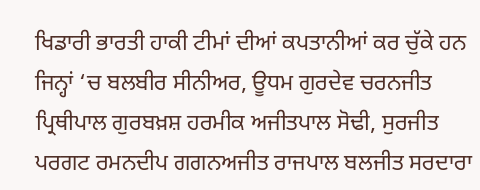ਖਿਡਾਰੀ ਭਾਰਤੀ ਹਾਕੀ ਟੀਮਾਂ ਦੀਆਂ ਕਪਤਾਨੀਆਂ ਕਰ ਚੁੱਕੇ ਹਨ ਜਿਨ੍ਹਾਂ ‘ਚ ਬਲਬੀਰ ਸੀਨੀਅਰ, ਊਧਮ ਗੁਰਦੇਵ ਚਰਨਜੀਤ ਪ੍ਰਿਥੀਪਾਲ ਗੁਰਬਖ਼ਸ਼ ਹਰਮੀਕ ਅਜੀਤਪਾਲ ਸੋਢੀ, ਸੁਰਜੀਤ ਪਰਗਟ ਰਮਨਦੀਪ ਗਗਨਅਜੀਤ ਰਾਜਪਾਲ ਬਲਜੀਤ ਸਰਦਾਰਾ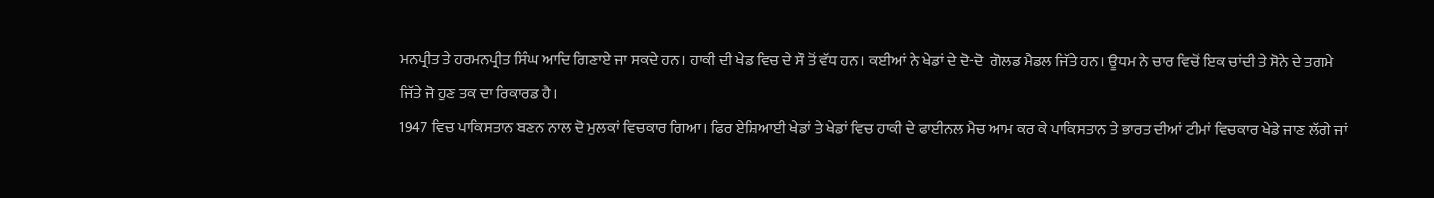ਮਨਪ੍ਰੀਤ ਤੇ ਹਰਮਨਪ੍ਰੀਤ ਸਿੰਘ ਆਦਿ ਗਿਣਾਏ ਜਾ ਸਕਦੇ ਹਨ। ਹਾਕੀ ਦੀ ਖੇਡ ਵਿਚ ਦੇ ਸੌ ਤੋਂ ਵੱਧ ਹਨ। ਕਈਆਂ ਨੇ ਖੇਡਾਂ ਦੇ ਦੋ-ਦੋ  ਗੋਲਡ ਮੈਡਲ ਜਿੱਤੇ ਹਨ। ਊਧਮ ਨੇ ਚਾਰ ਵਿਚੋਂ ਇਕ ਚਾਂਦੀ ਤੇ ਸੋਨੇ ਦੇ ਤਗਮੇ ਜਿੱਤੇ ਜੋ ਹੁਣ ਤਕ ਦਾ ਰਿਕਾਰਡ ਹੈ।
1947 ਵਿਚ ਪਾਕਿਸਤਾਨ ਬਣਨ ਨਾਲ ਦੋ ਮੁਲਕਾਂ ਵਿਚਕਾਰ ਗਿਆ। ਫਿਰ ਏਸ਼ਿਆਈ ਖੇਡਾਂ ਤੇ ਖੇਡਾਂ ਵਿਚ ਹਾਕੀ ਦੇ ਫਾਈਨਲ ਮੈਚ ਆਮ ਕਰ ਕੇ ਪਾਕਿਸਤਾਨ ਤੇ ਭਾਰਤ ਦੀਆਂ ਟੀਮਾਂ ਵਿਚਕਾਰ ਖੇਡੇ ਜਾਣ ਲੱਗੇ ਜਾਂ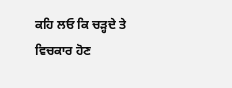ਕਹਿ ਲਓ ਕਿ ਚੜ੍ਹਦੇ ਤੇ ਵਿਚਕਾਰ ਹੋਣ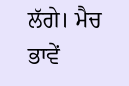ਲੱਗੇ। ਮੈਚ ਭਾਵੇਂ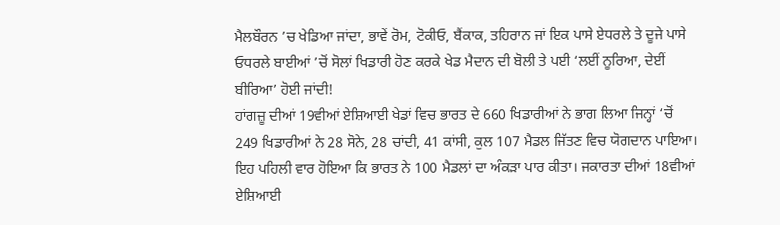ਮੈਲਬੌਰਨ ’ਚ ਖੇਡਿਆ ਜਾਂਦਾ, ਭਾਵੇਂ ਰੋਮ, ਟੋਕੀਓ, ਬੈਂਕਾਕ, ਤਹਿਰਾਨ ਜਾਂ ਇਕ ਪਾਸੇ ਏਧਰਲੇ ਤੇ ਦੂਜੇ ਪਾਸੇ ਓਧਰਲੇ ਬਾਈਆਂ ’ਚੋਂ ਸੋਲਾਂ ਖਿਡਾਰੀ ਹੋਣ ਕਰਕੇ ਖੇਡ ਮੈਦਾਨ ਦੀ ਬੋਲੀ ਤੇ ਪਈ ‘ਲਈਂ ਨੂਰਿਆ, ਦੇਈਂ ਬੀਰਿਆ’ ਹੋਈ ਜਾਂਦੀ!
ਹਾਂਗਜ਼ੂ ਦੀਆਂ 19ਵੀਆਂ ਏਸ਼ਿਆਈ ਖੇਡਾਂ ਵਿਚ ਭਾਰਤ ਦੇ 660 ਖਿਡਾਰੀਆਂ ਨੇ ਭਾਗ ਲਿਆ ਜਿਨ੍ਹਾਂ ‘ਚੋਂ 249 ਖਿਡਾਰੀਆਂ ਨੇ 28 ਸੋਨੇ, 28 ਚਾਂਦੀ, 41 ਕਾਂਸੀ, ਕੁਲ 107 ਮੈਡਲ ਜਿੱਤਣ ਵਿਚ ਯੋਗਦਾਨ ਪਾਇਆ। ਇਹ ਪਹਿਲੀ ਵਾਰ ਹੋਇਆ ਕਿ ਭਾਰਤ ਨੇ 100 ਮੈਡਲਾਂ ਦਾ ਅੰਕੜਾ ਪਾਰ ਕੀਤਾ। ਜਕਾਰਤਾ ਦੀਆਂ 18ਵੀਆਂ ਏਸ਼ਿਆਈ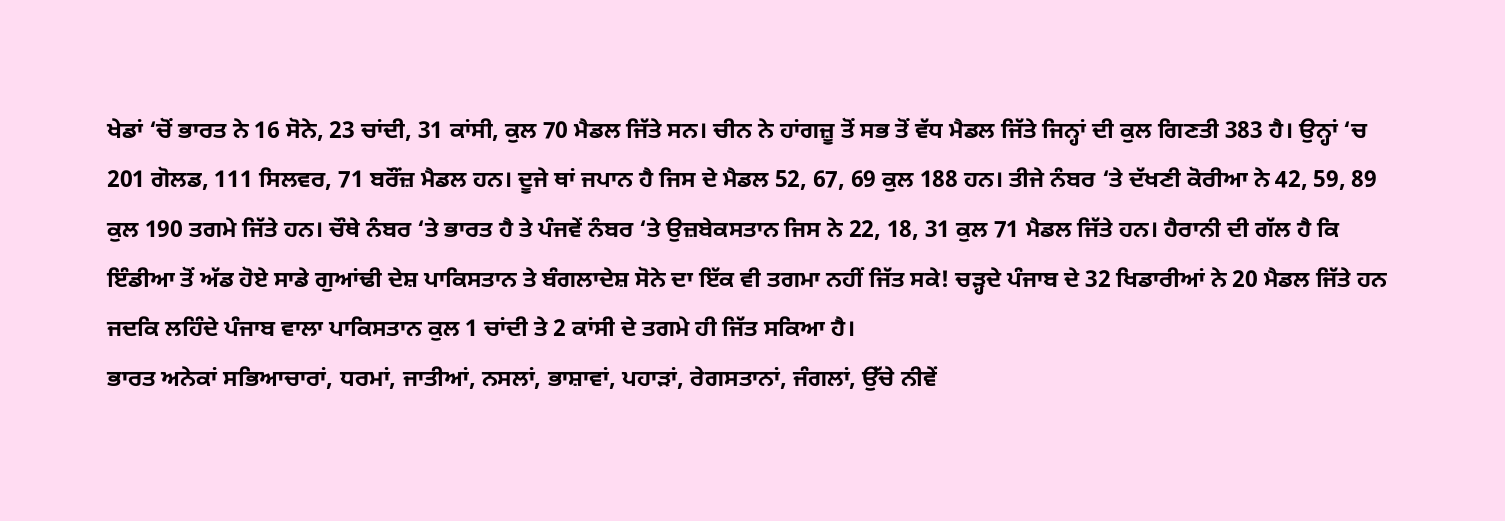ਖੇਡਾਂ ‘ਚੋਂ ਭਾਰਤ ਨੇ 16 ਸੋਨੇ, 23 ਚਾਂਦੀ, 31 ਕਾਂਸੀ, ਕੁਲ 70 ਮੈਡਲ ਜਿੱਤੇ ਸਨ। ਚੀਨ ਨੇ ਹਾਂਗਜ਼ੂ ਤੋਂ ਸਭ ਤੋਂ ਵੱਧ ਮੈਡਲ ਜਿੱਤੇ ਜਿਨ੍ਹਾਂ ਦੀ ਕੁਲ ਗਿਣਤੀ 383 ਹੈ। ਉਨ੍ਹਾਂ ‘ਚ 201 ਗੋਲਡ, 111 ਸਿਲਵਰ, 71 ਬਰੌਂਜ਼ ਮੈਡਲ ਹਨ। ਦੂਜੇ ਥਾਂ ਜਪਾਨ ਹੈ ਜਿਸ ਦੇ ਮੈਡਲ 52, 67, 69 ਕੁਲ 188 ਹਨ। ਤੀਜੇ ਨੰਬਰ ‘ਤੇ ਦੱਖਣੀ ਕੋਰੀਆ ਨੇ 42, 59, 89 ਕੁਲ 190 ਤਗਮੇ ਜਿੱਤੇ ਹਨ। ਚੌਥੇ ਨੰਬਰ ‘ਤੇ ਭਾਰਤ ਹੈ ਤੇ ਪੰਜਵੇਂ ਨੰਬਰ ‘ਤੇ ਉਜ਼ਬੇਕਸਤਾਨ ਜਿਸ ਨੇ 22, 18, 31 ਕੁਲ 71 ਮੈਡਲ ਜਿੱਤੇ ਹਨ। ਹੈਰਾਨੀ ਦੀ ਗੱਲ ਹੈ ਕਿ ਇੰਡੀਆ ਤੋਂ ਅੱਡ ਹੋਏ ਸਾਡੇ ਗੁਆਂਢੀ ਦੇਸ਼ ਪਾਕਿਸਤਾਨ ਤੇ ਬੰਗਲਾਦੇਸ਼ ਸੋਨੇ ਦਾ ਇੱਕ ਵੀ ਤਗਮਾ ਨਹੀਂ ਜਿੱਤ ਸਕੇ! ਚੜ੍ਹਦੇ ਪੰਜਾਬ ਦੇ 32 ਖਿਡਾਰੀਆਂ ਨੇ 20 ਮੈਡਲ ਜਿੱਤੇ ਹਨ ਜਦਕਿ ਲਹਿੰਦੇ ਪੰਜਾਬ ਵਾਲਾ ਪਾਕਿਸਤਾਨ ਕੁਲ 1 ਚਾਂਦੀ ਤੇ 2 ਕਾਂਸੀ ਦੇ ਤਗਮੇ ਹੀ ਜਿੱਤ ਸਕਿਆ ਹੈ।
ਭਾਰਤ ਅਨੇਕਾਂ ਸਭਿਆਚਾਰਾਂ, ਧਰਮਾਂ, ਜਾਤੀਆਂ, ਨਸਲਾਂ, ਭਾਸ਼ਾਵਾਂ, ਪਹਾੜਾਂ, ਰੇਗਸਤਾਨਾਂ, ਜੰਗਲਾਂ, ਉੱਚੇ ਨੀਵੇਂ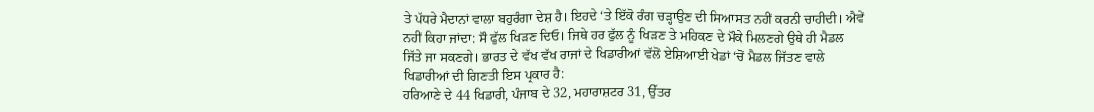ਤੇ ਪੱਧਰੇ ਮੈਦਾਨਾਂ ਵਾਲਾ ਬਹੁਰੰਗਾ ਦੇਸ਼ ਹੈ। ਇਹਦੇ ‘ਤੇ ਇੱਕੋ ਰੰਗ ਚੜ੍ਹਾਉਣ ਦੀ ਸਿਆਸਤ ਨਹੀਂ ਕਰਨੀ ਚਾਹੀਦੀ। ਐਵੇਂ ਨਹੀਂ ਕਿਹਾ ਜਾਂਦਾ: ਸੌ ਫੁੱਲ ਖਿੜਣ ਦਿਓ। ਜਿਥੇ ਹਰ ਫੁੱਲ ਨੂੰ ਖਿੜਣ ਤੇ ਮਹਿਕਣ ਦੇ ਮੌਕੇ ਮਿਲਣਗੇ ਉਥੇ ਹੀ ਮੈਡਲ ਜਿੱਤੇ ਜਾ ਸਕਣਗੇ। ਭਾਰਤ ਦੇ ਵੱਖ ਵੱਖ ਰਾਜਾਂ ਦੇ ਖਿਡਾਰੀਆਂ ਵੱਲੋਂ ਏਸ਼ਿਆਈ ਖੇਡਾਂ ‘ਚੋਂ ਮੈਡਲ ਜਿੱਤਣ ਵਾਲੇ ਖਿਡਾਰੀਆਂ ਦੀ ਗਿਣਤੀ ਇਸ ਪ੍ਰਕਾਰ ਹੈ:
ਹਰਿਆਣੇ ਦੇ 44 ਖਿਡਾਰੀ, ਪੰਜਾਬ ਦੇ 32, ਮਹਾਰਾਸ਼ਟਰ 31, ਉੱਤਰ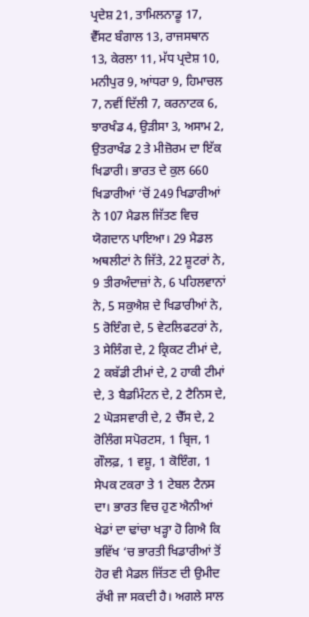ਪ੍ਰਦੇਸ਼ 21, ਤਾਮਿਲਨਾਡੂ 17, ਵੈੱਸਟ ਬੰਗਾਲ 13, ਰਾਜਸਥਾਨ 13, ਕੇਰਲਾ 11, ਮੱਧ ਪ੍ਰਦੇਸ਼ 10, ਮਨੀਪੁਰ 9, ਆਂਧਰਾ 9, ਹਿਮਾਚਲ 7, ਨਵੀਂ ਦਿੱਲੀ 7, ਕਰਨਾਟਕ 6, ਝਾਰਖੰਡ 4, ਉੜੀਸਾ 3, ਅਸਾਮ 2, ਉਤਰਾਖੰਡ 2 ਤੇ ਮੀਜ਼ੋਰਮ ਦਾ ਇੱਕ ਖਿਡਾਰੀ। ਭਾਰਤ ਦੇ ਕੁਲ 660 ਖਿਡਾਰੀਆਂ ‘ਚੋਂ 249 ਖਿਡਾਰੀਆਂ ਨੇ 107 ਮੈਡਲ ਜਿੱਤਣ ਵਿਚ ਯੋਗਦਾਨ ਪਾਇਆ। 29 ਮੈਡਲ ਅਥਲੀਟਾਂ ਨੇ ਜਿੱਤੇ, 22 ਸ਼ੂਟਰਾਂ ਨੇ, 9 ਤੀਰਅੰਦਾਜ਼ਾਂ ਨੇ, 6 ਪਹਿਲਵਾਨਾਂ ਨੇ, 5 ਸਕੁਐਸ਼ ਦੇ ਖਿਡਾਰੀਆਂ ਨੇ, 5 ਰੋਇੰਗ ਦੇ, 5 ਵੇਟਲਿਫਟਰਾਂ ਨੇ, 3 ਸੇਲਿੰਗ ਦੇ, 2 ਕ੍ਰਿਕਟ ਟੀਮਾਂ ਦੇ, 2 ਕਬੱਡੀ ਟੀਮਾਂ ਦੇ, 2 ਹਾਕੀ ਟੀਮਾਂ ਦੇ, 3 ਬੈਡਮਿੰਟਨ ਦੇ, 2 ਟੈਨਿਸ ਦੇ, 2 ਘੋੜਸਵਾਰੀ ਦੇ, 2 ਚੈੱਸ ਦੇ, 2 ਰੋਲਿੰਗ ਸਪੋਰਟਸ, 1 ਬ੍ਰਿਜ, 1 ਗੌਲਫ਼, 1 ਵਸ਼ੂ, 1 ਕੋਇੰਗ, 1 ਸੇਪਕ ਟਕਰਾ ਤੇ 1 ਟੇਬਲ ਟੈਨਸ ਦਾ। ਭਾਰਤ ਵਿਚ ਹੁਣ ਐਨੀਆਂ ਖੇਡਾਂ ਦਾ ਢਾਂਚਾ ਖੜ੍ਹਾ ਹੋ ਗਿਐ ਕਿ ਭਵਿੱਖ ‘ਚ ਭਾਰਤੀ ਖਿਡਾਰੀਆਂ ਤੋਂ ਹੋਰ ਵੀ ਮੈਡਲ ਜਿੱਤਣ ਦੀ ਉਮੀਦ ਰੱਖੀ ਜਾ ਸਕਦੀ ਹੈ। ਅਗਲੇ ਸਾਲ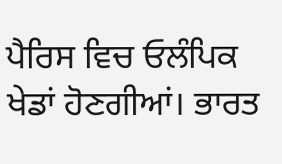ਪੈਰਿਸ ਵਿਚ ਓਲੰਪਿਕ ਖੇਡਾਂ ਹੋਣਗੀਆਂ। ਭਾਰਤ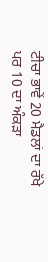ਟੀਚਾ ਭਾਵੇਂ 20 ਮੈਡਲਾਂ ਦਾ ਰੱਖੇ ਪਰ 10 ਦਾ ਅੰਕੜਾ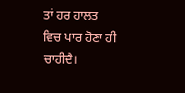ਤਾਂ ਹਰ ਹਾਲਤ ਵਿਚ ਪਾਰ ਹੋਣਾ ਹੀ ਚਾਹੀਦੈ।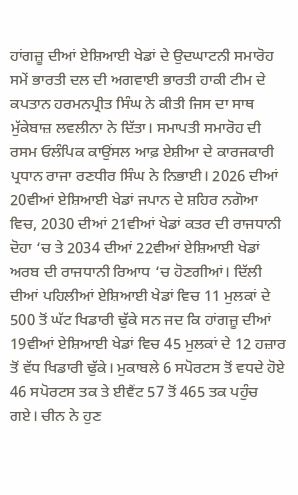ਹਾਂਗਜ਼ੂ ਦੀਆਂ ਏਸ਼ਿਆਈ ਖੇਡਾਂ ਦੇ ਉਦਘਾਟਨੀ ਸਮਾਰੋਹ ਸਮੇਂ ਭਾਰਤੀ ਦਲ ਦੀ ਅਗਵਾਈ ਭਾਰਤੀ ਹਾਕੀ ਟੀਮ ਦੇ ਕਪਤਾਨ ਹਰਮਨਪ੍ਰੀਤ ਸਿੰਘ ਨੇ ਕੀਤੀ ਜਿਸ ਦਾ ਸਾਥ ਮੁੱਕੇਬਾਜ਼ ਲਵਲੀਨਾ ਨੇ ਦਿੱਤਾ। ਸਮਾਪਤੀ ਸਮਾਰੋਹ ਦੀ ਰਸਮ ਓਲੰਪਿਕ ਕਾਉਂਸਲ ਆਫ਼ ਏਸ਼ੀਆ ਦੇ ਕਾਰਜਕਾਰੀ ਪ੍ਰਧਾਨ ਰਾਜਾ ਰਣਧੀਰ ਸਿੰਘ ਨੇ ਨਿਭਾਈ। 2026 ਦੀਆਂ 20ਵੀਆਂ ਏਸ਼ਿਆਈ ਖੇਡਾਂ ਜਪਾਨ ਦੇ ਸ਼ਹਿਰ ਨਗੋਆ ਵਿਚ, 2030 ਦੀਆਂ 21ਵੀਆਂ ਖੇਡਾਂ ਕਤਰ ਦੀ ਰਾਜਧਾਨੀ ਦੋਹਾ ‘ਚ ਤੇ 2034 ਦੀਆਂ 22ਵੀਆਂ ਏਸ਼ਿਆਈ ਖੇਡਾਂ ਅਰਬ ਦੀ ਰਾਜਧਾਨੀ ਰਿਆਧ ‘ਚ ਹੋਣਗੀਆਂ। ਦਿੱਲੀ ਦੀਆਂ ਪਹਿਲੀਆਂ ਏਸ਼ਿਆਈ ਖੇਡਾਂ ਵਿਚ 11 ਮੁਲਕਾਂ ਦੇ 500 ਤੋਂ ਘੱਟ ਖਿਡਾਰੀ ਢੁੱਕੇ ਸਨ ਜਦ ਕਿ ਹਾਂਗਜ਼ੂ ਦੀਆਂ 19ਵੀਆਂ ਏਸ਼ਿਆਈ ਖੇਡਾਂ ਵਿਚ 45 ਮੁਲਕਾਂ ਦੇ 12 ਹਜ਼ਾਰ ਤੋਂ ਵੱਧ ਖਿਡਾਰੀ ਢੁੱਕੇ। ਮੁਕਾਬਲੇ 6 ਸਪੋਰਟਸ ਤੋਂ ਵਧਦੇ ਹੋਏ 46 ਸਪੋਰਟਸ ਤਕ ਤੇ ਈਵੈਂਟ 57 ਤੋਂ 465 ਤਕ ਪਹੁੰਚ ਗਏ। ਚੀਨ ਨੇ ਹੁਣ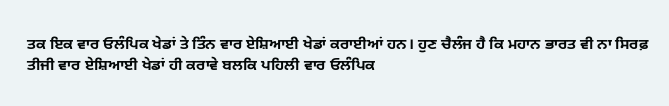ਤਕ ਇਕ ਵਾਰ ਓਲੰਪਿਕ ਖੇਡਾਂ ਤੇ ਤਿੰਨ ਵਾਰ ਏਸ਼ਿਆਈ ਖੇਡਾਂ ਕਰਾਈਆਂ ਹਨ। ਹੁਣ ਚੈਲੰਜ ਹੈ ਕਿ ਮਹਾਨ ਭਾਰਤ ਵੀ ਨਾ ਸਿਰਫ਼ ਤੀਜੀ ਵਾਰ ਏਸ਼ਿਆਈ ਖੇਡਾਂ ਹੀ ਕਰਾਵੇ ਬਲਕਿ ਪਹਿਲੀ ਵਾਰ ਓਲੰਪਿਕ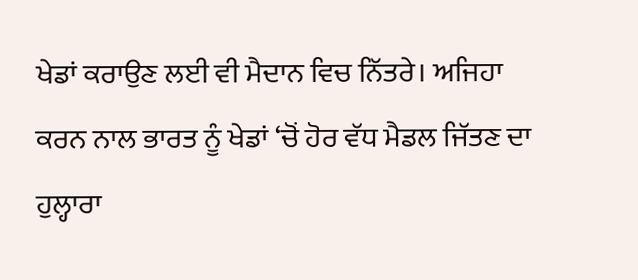ਖੇਡਾਂ ਕਰਾਉਣ ਲਈ ਵੀ ਮੈਦਾਨ ਵਿਚ ਨਿੱਤਰੇ। ਅਜਿਹਾ ਕਰਨ ਨਾਲ ਭਾਰਤ ਨੂੰ ਖੇਡਾਂ ‘ਚੋਂ ਹੋਰ ਵੱਧ ਮੈਡਲ ਜਿੱਤਣ ਦਾ ਹੁਲ੍ਹਾਰਾ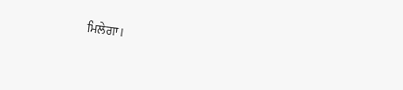ਮਿਲੇਗਾ।